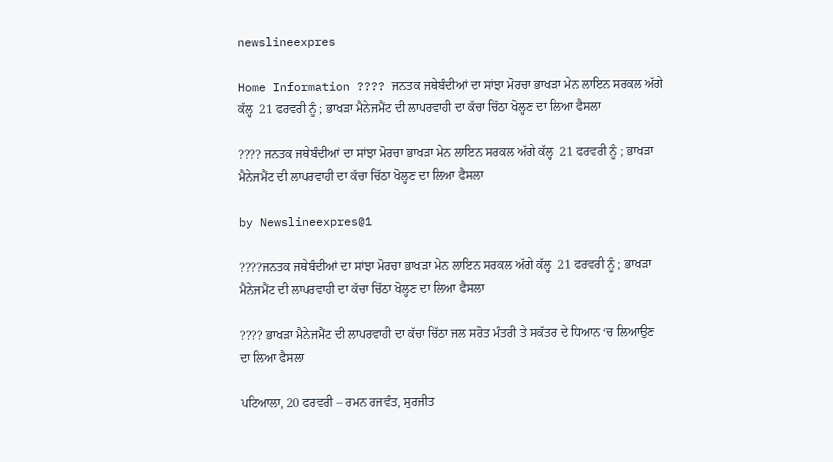newslineexpres

Home Information ???? ਜਨਤਕ ਜਥੇਬੰਦੀਆਂ ਦਾ ਸਾਂਝਾ ਮੋਰਚਾ ਭਾਖੜਾ ਮੇਨ ਲਾਇਨ ਸਰਕਲ ਅੱਗੇ ਕੱਲ੍ਹ  21 ਫਰਵਰੀ ਨੂੰ ; ਭਾਖੜਾ ਮੈਨੇਜਮੈਂਟ ਦੀ ਲਾਪਰਵਾਹੀ ਦਾ ਕੱਚਾ ਚਿੱਠਾ ਖੋਲ੍ਹਣ ਦਾ ਲਿਆ ਫੈਸਲਾ

???? ਜਨਤਕ ਜਥੇਬੰਦੀਆਂ ਦਾ ਸਾਂਝਾ ਮੋਰਚਾ ਭਾਖੜਾ ਮੇਨ ਲਾਇਨ ਸਰਕਲ ਅੱਗੇ ਕੱਲ੍ਹ  21 ਫਰਵਰੀ ਨੂੰ ; ਭਾਖੜਾ ਮੈਨੇਜਮੈਂਟ ਦੀ ਲਾਪਰਵਾਹੀ ਦਾ ਕੱਚਾ ਚਿੱਠਾ ਖੋਲ੍ਹਣ ਦਾ ਲਿਆ ਫੈਸਲਾ

by Newslineexpres@1

????ਜਨਤਕ ਜਥੇਬੰਦੀਆਂ ਦਾ ਸਾਂਝਾ ਮੋਰਚਾ ਭਾਖੜਾ ਮੇਨ ਲਾਇਨ ਸਰਕਲ ਅੱਗੇ ਕੱਲ੍ਹ  21 ਫਰਵਰੀ ਨੂੰ ; ਭਾਖੜਾ ਮੈਨੇਜਮੈਂਟ ਦੀ ਲਾਪਰਵਾਹੀ ਦਾ ਕੱਚਾ ਚਿੱਠਾ ਖੋਲ੍ਹਣ ਦਾ ਲਿਆ ਫੈਸਲਾ

???? ਭਾਖੜਾ ਮੈਨੇਜਮੈਂਟ ਦੀ ਲਾਪਰਵਾਹੀ ਦਾ ਕੱਚਾ ਚਿੱਠਾ ਜਲ ਸਰੋਤ ਮੰਤਰੀ ਤੇ ਸਕੱਤਰ ਦੇ ਧਿਆਨ ‘ਚ ਲਿਆਉਣ ਦਾ ਲਿਆ ਫੈਸਲਾ

ਪਟਿਆਲਾ, 20 ਫਰਵਰੀ – ਰਮਨ ਰਜਵੰਤ, ਸੁਰਜੀਤ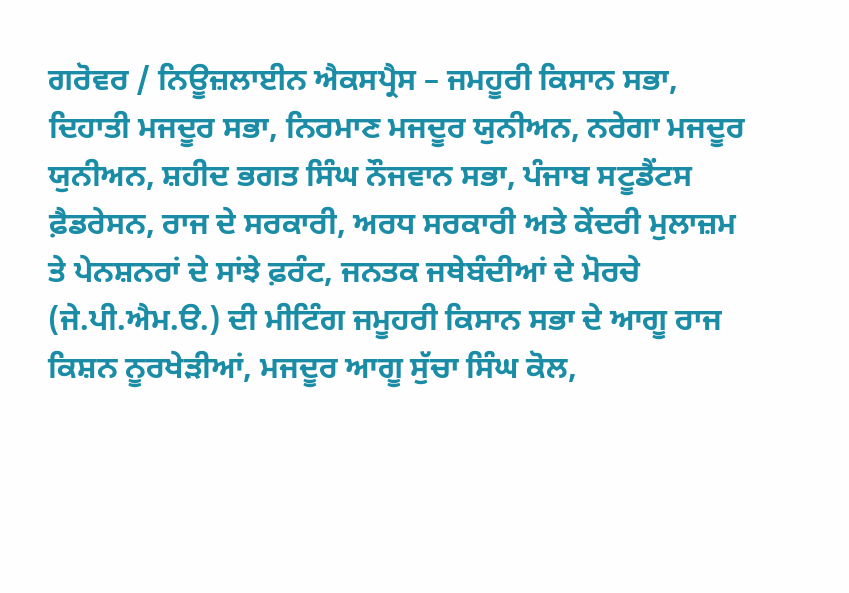ਗਰੋਵਰ / ਨਿਊਜ਼ਲਾਈਨ ਐਕਸਪ੍ਰੈਸ – ਜਮਹੂਰੀ ਕਿਸਾਨ ਸਭਾ, ਦਿਹਾਤੀ ਮਜਦੂਰ ਸਭਾ, ਨਿਰਮਾਣ ਮਜਦੂਰ ਯੁਨੀਅਨ, ਨਰੇਗਾ ਮਜਦੂਰ ਯੁਨੀਅਨ, ਸ਼ਹੀਦ ਭਗਤ ਸਿੰਘ ਨੌਜਵਾਨ ਸਭਾ, ਪੰਜਾਬ ਸਟੂਡੈਂਟਸ ਫ਼ੈਡਰੇਸਨ, ਰਾਜ ਦੇ ਸਰਕਾਰੀ, ਅਰਧ ਸਰਕਾਰੀ ਅਤੇ ਕੇਂਦਰੀ ਮੁਲਾਜ਼ਮ ਤੇ ਪੇਨਸ਼ਨਰਾਂ ਦੇ ਸਾਂਝੇ ਫ਼ਰੰਟ, ਜਨਤਕ ਜਥੇਬੰਦੀਆਂ ਦੇ ਮੋਰਚੇ (ਜੇ.ਪੀ.ਐਮ.ੳ.) ਦੀ ਮੀਟਿੰਗ ਜਮੂਹਰੀ ਕਿਸਾਨ ਸਭਾ ਦੇ ਆਗੂ ਰਾਜ ਕਿਸ਼ਨ ਨੂਰਖੇੜੀਆਂ, ਮਜਦੂਰ ਆਗੂ ਸੁੱਚਾ ਸਿੰਘ ਕੋਲ,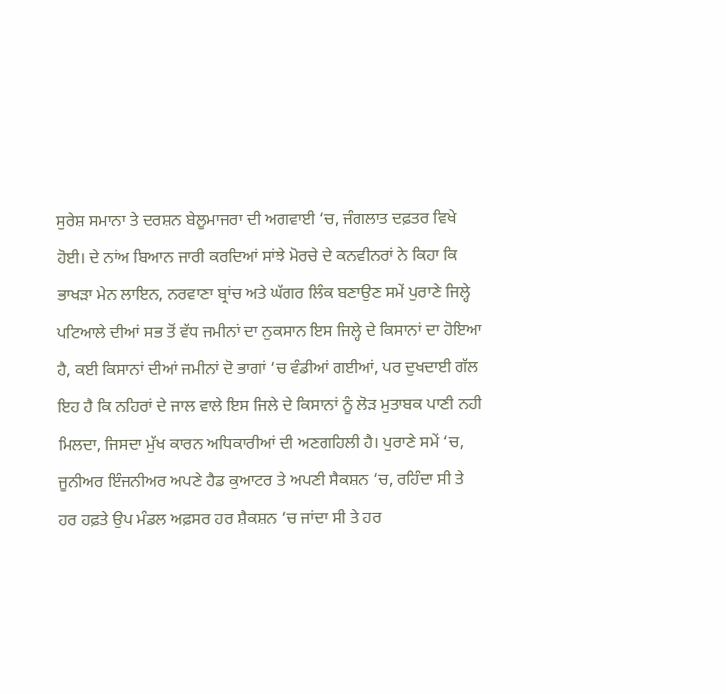ਸੁਰੇਸ਼ ਸਮਾਨਾ ਤੇ ਦਰਸ਼ਨ ਬੇਲੂਮਾਜਰਾ ਦੀ ਅਗਵਾਈ ‘ਚ, ਜੰਗਲਾਤ ਦਫ਼ਤਰ ਵਿਖੇ ਹੋਈ। ਦੇ ਨਾਂਅ ਬਿਆਨ ਜਾਰੀ ਕਰਦਿਆਂ ਸਾਂਝੇ ਮੋਰਚੇ ਦੇ ਕਨਵੀਨਰਾਂ ਨੇ ਕਿਹਾ ਕਿ ਭਾਖੜਾ ਮੇਨ ਲਾਇਨ, ਨਰਵਾਣਾ ਬ੍ਰਾਂਚ ਅਤੇ ਘੱਗਰ ਲਿੰਕ ਬਣਾਉਣ ਸਮੇਂ ਪੁਰਾਣੇ ਜਿਲ੍ਹੇ ਪਟਿਆਲੇ ਦੀਆਂ ਸਭ ਤੋਂ ਵੱਧ ਜਮੀਨਾਂ ਦਾ ਨੁਕਸਾਨ ਇਸ ਜਿਲ੍ਹੇ ਦੇ ਕਿਸਾਨਾਂ ਦਾ ਹੋਇਆ ਹੈ, ਕਈ ਕਿਸਾਨਾਂ ਦੀਆਂ ਜਮੀਨਾਂ ਦੋ ਭਾਗਾਂ ‘ਚ ਵੰਡੀਆਂ ਗਈਆਂ, ਪਰ ਦੁਖਦਾਈ ਗੱਲ ਇਹ ਹੈ ਕਿ ਨਹਿਰਾਂ ਦੇ ਜਾਲ ਵਾਲੇ ਇਸ ਜਿਲੇ ਦੇ ਕਿਸਾਨਾਂ ਨੂੰ ਲੋੜ ਮੁਤਾਬਕ ਪਾਣੀ ਨਹੀ ਮਿਲਦਾ, ਜਿਸਦਾ ਮੁੱਖ ਕਾਰਨ ਅਧਿਕਾਰੀਆਂ ਦੀ ਅਣਗਹਿਲੀ ਹੈ। ਪੁਰਾਣੇ ਸਮੇਂ ‘ਚ, ਜੂਨੀਅਰ ਇੰਜਨੀਅਰ ਅਪਣੇ ਹੈਡ ਕੁਆਟਰ ਤੇ ਅਪਣੀ ਸੈਕਸ਼ਨ ‘ਚ, ਰਹਿੰਦਾ ਸੀ ਤੇ ਹਰ ਹਫ਼ਤੇ ਉਪ ਮੰਡਲ ਅਫ਼ਸਰ ਹਰ ਸ਼ੈਕਸ਼ਨ ‘ਚ ਜਾਂਦਾ ਸੀ ਤੇ ਹਰ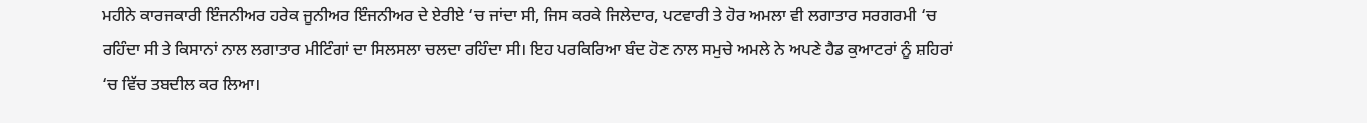ਮਹੀਨੇ ਕਾਰਜਕਾਰੀ ਇੰਜਨੀਅਰ ਹਰੇਕ ਜੂਨੀਅਰ ਇੰਜਨੀਅਰ ਦੇ ਏਰੀਏ ‘ਚ ਜਾਂਦਾ ਸੀ, ਜਿਸ ਕਰਕੇ ਜਿਲੇਦਾਰ, ਪਟਵਾਰੀ ਤੇ ਹੋਰ ਅਮਲਾ ਵੀ ਲਗਾਤਾਰ ਸਰਗਰਮੀ ‘ਚ ਰਹਿੰਦਾ ਸੀ ਤੇ ਕਿਸਾਨਾਂ ਨਾਲ ਲਗਾਤਾਰ ਮੀਟਿੰਗਾਂ ਦਾ ਸਿਲਸਲਾ ਚਲਦਾ ਰਹਿੰਦਾ ਸੀ। ਇਹ ਪਰਕਿਰਿਆ ਬੰਦ ਹੋਣ ਨਾਲ ਸਮੁਚੇ ਅਮਲੇ ਨੇ ਅਪਣੇ ਹੈਡ ਕੁਆਟਰਾਂ ਨੂੰ ਸ਼ਹਿਰਾਂ ‘ਚ ਵਿੱਚ ਤਬਦੀਲ ਕਰ ਲਿਆ।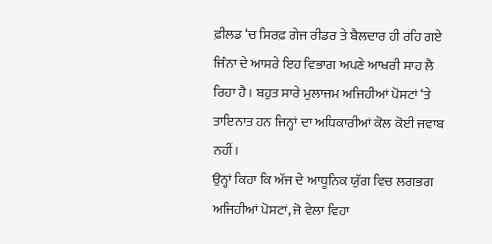ਫ਼ੀਲਡ ‘ਚ ਸਿਰਫ਼ ਗੇਜ ਰੀਡਰ ਤੇ ਬੈਲਦਾਰ ਹੀ ਰਹਿ ਗਏ ਜਿੰਨਾ ਦੇ ਆਸਰੇ ਇਹ ਵਿਭਾਗ ਅਪਣੇ ਆਖਰੀ ਸਾਹ ਲੈ ਰਿਹਾ ਹੈ। ਬਹੁਤ ਸਾਰੇ ਮੁਲਾਜਮ ਅਜਿਹੀਆਂ ਪੋਸਟਾਂ ‘ਤੇ ਤਾਇਨਾਤ ਹਨ ਜਿਨ੍ਹਾਂ ਦਾ ਅਧਿਕਾਰੀਆਂ ਕੋਲ ਕੋਈ ਜਵਾਬ ਨਹੀਂ।
ਉਨ੍ਹਾਂ ਕਿਹਾ ਕਿ ਅੱਜ ਦੇ ਆਧੂਨਿਕ ਯੁੱਗ ਵਿਚ ਲਗਭਗ ਅਜਿਹੀਆਂ ਪੋਸਟਾਂ, ਜੋ ਵੇਲਾ ਵਿਹਾ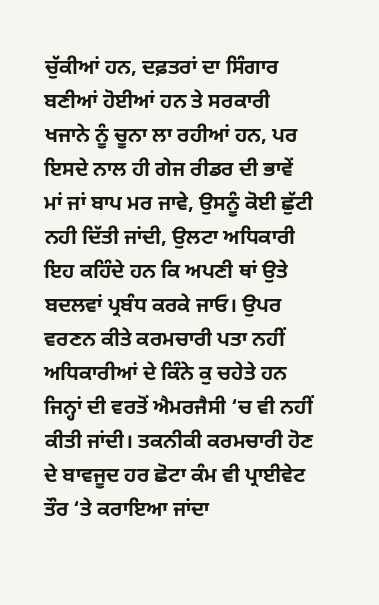ਚੁੱਕੀਆਂ ਹਨ, ਦਫ਼ਤਰਾਂ ਦਾ ਸਿੰਗਾਰ ਬਣੀਆਂ ਹੋਈਆਂ ਹਨ ਤੇ ਸਰਕਾਰੀ ਖਜਾਨੇ ਨੂੰ ਚੂਨਾ ਲਾ ਰਹੀਆਂ ਹਨ, ਪਰ ਇਸਦੇ ਨਾਲ ਹੀ ਗੇਜ ਰੀਡਰ ਦੀ ਭਾਵੇਂ ਮਾਂ ਜਾਂ ਬਾਪ ਮਰ ਜਾਵੇ, ਉਸਨੂੰ ਕੋਈ ਛੁੱਟੀ ਨਹੀ ਦਿੱਤੀ ਜਾਂਦੀ, ਉਲਟਾ ਅਧਿਕਾਰੀ ਇਹ ਕਹਿੰਦੇ ਹਨ ਕਿ ਅਪਣੀ ਥਾਂ ਉਤੇ ਬਦਲਵਾਂ ਪ੍ਰਬੰਧ ਕਰਕੇ ਜਾਓ। ਉਪਰ ਵਰਣਨ ਕੀਤੇ ਕਰਮਚਾਰੀ ਪਤਾ ਨਹੀਂ ਅਧਿਕਾਰੀਆਂ ਦੇ ਕਿੰਨੇ ਕੁ ਚਹੇਤੇ ਹਨ ਜਿਨ੍ਹਾਂ ਦੀ ਵਰਤੋਂ ਐਮਰਜੈਸੀ ‘ਚ ਵੀ ਨਹੀਂ ਕੀਤੀ ਜਾਂਦੀ। ਤਕਨੀਕੀ ਕਰਮਚਾਰੀ ਹੋਣ ਦੇ ਬਾਵਜੂਦ ਹਰ ਛੋਟਾ ਕੰਮ ਵੀ ਪ੍ਰਾਈਵੇਟ ਤੌਰ ‘ਤੇ ਕਰਾਇਆ ਜਾਂਦਾ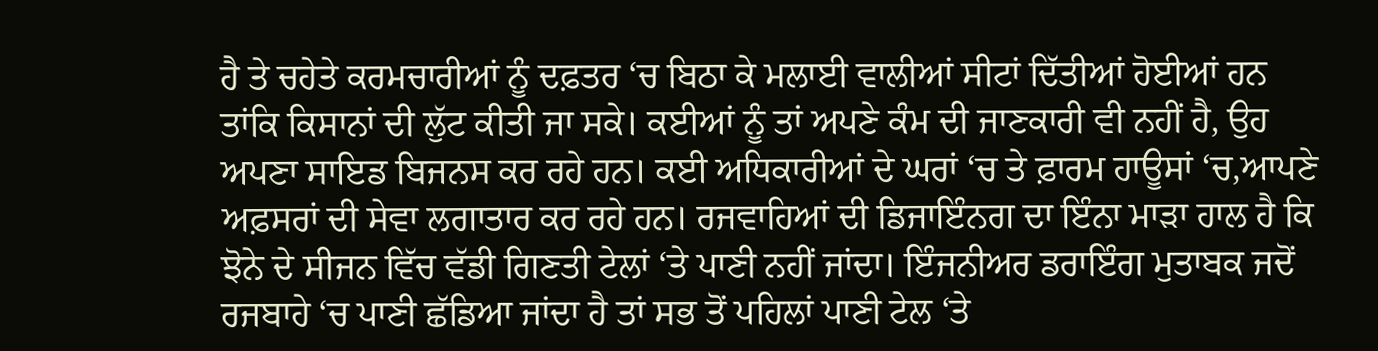ਹੈ ਤੇ ਚਹੇਤੇ ਕਰਮਚਾਰੀਆਂ ਨੂੰ ਦਫ਼ਤਰ ‘ਚ ਬਿਠਾ ਕੇ ਮਲਾਈ ਵਾਲੀਆਂ ਸੀਟਾਂ ਦਿੱਤੀਆਂ ਹੋਈਆਂ ਹਨ ਤਾਂਕਿ ਕਿਸਾਨਾਂ ਦੀ ਲੁੱਟ ਕੀਤੀ ਜਾ ਸਕੇ। ਕਈਆਂ ਨੂੰ ਤਾਂ ਅਪਣੇ ਕੰਮ ਦੀ ਜਾਣਕਾਰੀ ਵੀ ਨਹੀਂ ਹੈ, ਉਹ ਅਪਣਾ ਸਾਇਡ ਬਿਜਨਸ ਕਰ ਰਹੇ ਹਨ। ਕਈ ਅਧਿਕਾਰੀਆਂ ਦੇ ਘਰਾਂ ‘ਚ ਤੇ ਫ਼ਾਰਮ ਹਾਊਸਾਂ ‘ਚ,ਆਪਣੇ ਅਫ਼ਸਰਾਂ ਦੀ ਸੇਵਾ ਲਗਾਤਾਰ ਕਰ ਰਹੇ ਹਨ। ਰਜਵਾਹਿਆਂ ਦੀ ਡਿਜਾਇੰਨਗ ਦਾ ਇੰਨਾ ਮਾੜਾ ਹਾਲ ਹੈ ਕਿ ਝੋਨੇ ਦੇ ਸੀਜਨ ਵਿੱਚ ਵੱਡੀ ਗਿਣਤੀ ਟੇਲਾਂ ‘ਤੇ ਪਾਣੀ ਨਹੀਂ ਜਾਂਦਾ। ਇੰਜਨੀਅਰ ਡਰਾਇੰਗ ਮੁਤਾਬਕ ਜਦੋਂ ਰਜਬਾਹੇ ‘ਚ ਪਾਣੀ ਛੱਡਿਆ ਜਾਂਦਾ ਹੈ ਤਾਂ ਸਭ ਤੋਂ ਪਹਿਲਾਂ ਪਾਣੀ ਟੇਲ ‘ਤੇ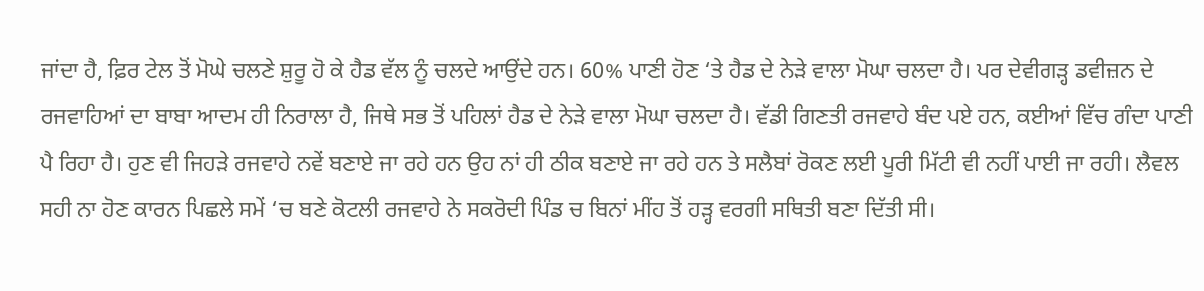ਜਾਂਦਾ ਹੈ, ਫ਼ਿਰ ਟੇਲ ਤੋਂ ਮੋਘੇ ਚਲਣੇ ਸ਼ੁਰੂ ਹੋ ਕੇ ਹੈਡ ਵੱਲ ਨੂੰ ਚਲਦੇ ਆਉਂਦੇ ਹਨ। 60% ਪਾਣੀ ਹੋਣ ‘ਤੇ ਹੈਡ ਦੇ ਨੇੜੇ ਵਾਲਾ ਮੋਘਾ ਚਲਦਾ ਹੈ। ਪਰ ਦੇਵੀਗੜ੍ਹ ਡਵੀਜ਼ਨ ਦੇ ਰਜਵਾਹਿਆਂ ਦਾ ਬਾਬਾ ਆਦਮ ਹੀ ਨਿਰਾਲਾ ਹੈ, ਜਿਥੇ ਸਭ ਤੋਂ ਪਹਿਲਾਂ ਹੈਡ ਦੇ ਨੇੜੇ ਵਾਲਾ ਮੋਘਾ ਚਲਦਾ ਹੈ। ਵੱਡੀ ਗਿਣਤੀ ਰਜਵਾਹੇ ਬੰਦ ਪਏ ਹਨ, ਕਈਆਂ ਵਿੱਚ ਗੰਦਾ ਪਾਣੀ ਪੈ ਰਿਹਾ ਹੈ। ਹੁਣ ਵੀ ਜਿਹੜੇ ਰਜਵਾਹੇ ਨਵੇਂ ਬਣਾਏ ਜਾ ਰਹੇ ਹਨ ਉਹ ਨਾਂ ਹੀ ਠੀਕ ਬਣਾਏ ਜਾ ਰਹੇ ਹਨ ਤੇ ਸਲੈਬਾਂ ਰੋਕਣ ਲਈ ਪੂਰੀ ਮਿੱਟੀ ਵੀ ਨਹੀਂ ਪਾਈ ਜਾ ਰਹੀ। ਲੈਵਲ ਸਹੀ ਨਾ ਹੋਣ ਕਾਰਨ ਪਿਛਲੇ ਸਮੇਂ ‘ਚ ਬਣੇ ਕੋਟਲੀ ਰਜਵਾਹੇ ਨੇ ਸਕਰੋਦੀ ਪਿੰਡ ਚ ਬਿਨਾਂ ਮੀਂਹ ਤੋਂ ਹੜ੍ਹ ਵਰਗੀ ਸਥਿਤੀ ਬਣਾ ਦਿੱਤੀ ਸੀ।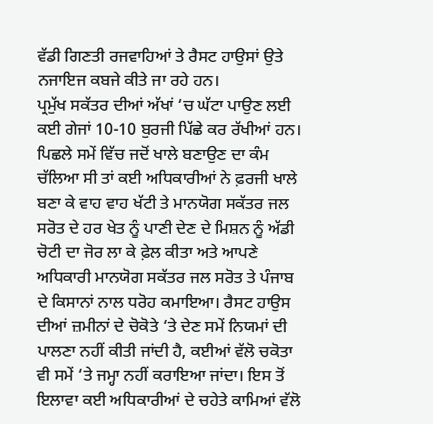ਵੱਡੀ ਗਿਣਤੀ ਰਜਵਾਹਿਆਂ ਤੇ ਰੈਸਟ ਹਾਉਸਾਂ ਉਤੇ ਨਜਾਇਜ ਕਬਜੇ ਕੀਤੇ ਜਾ ਰਹੇ ਹਨ।
ਪ੍ਰਮੁੱਖ ਸਕੱਤਰ ਦੀਆਂ ਅੱਖਾਂ ‘ਚ ਘੱਟਾ ਪਾਉਣ ਲਈ ਕਈ ਗੇਜਾਂ 10-10 ਬੁਰਜੀ ਪਿੱਛੇ ਕਰ ਰੱਖੀਆਂ ਹਨ। ਪਿਛਲੇ ਸਮੇਂ ਵਿੱਚ ਜਦੋਂ ਖਾਲੇ ਬਣਾਉਣ ਦਾ ਕੰਮ ਚੱਲਿਆ ਸੀ ਤਾਂ ਕਈ ਅਧਿਕਾਰੀਆਂ ਨੇ ਫ਼ਰਜੀ ਖਾਲੇ ਬਣਾ ਕੇ ਵਾਹ ਵਾਹ ਖੱਟੀ ਤੇ ਮਾਨਯੋਗ ਸਕੱਤਰ ਜਲ ਸਰੋਤ ਦੇ ਹਰ ਖੇਤ ਨੂੰ ਪਾਣੀ ਦੇਣ ਦੇ ਮਿਸ਼ਨ ਨੂੰ ਅੱਡੀ ਚੋਟੀ ਦਾ ਜੋਰ ਲਾ ਕੇ ਫ਼ੇਲ ਕੀਤਾ ਅਤੇ ਆਪਣੇ ਅਧਿਕਾਰੀ ਮਾਨਯੋਗ ਸਕੱਤਰ ਜਲ ਸਰੋਤ ਤੇ ਪੰਜਾਬ ਦੇ ਕਿਸਾਨਾਂ ਨਾਲ ਧਰੋਹ ਕਮਾਇਆ। ਰੈਸਟ ਹਾਉਸ ਦੀਆਂ ਜ਼ਮੀਨਾਂ ਦੇ ਚੋਕੋਤੇ ‘ਤੇ ਦੇਣ ਸਮੇਂ ਨਿਯਮਾਂ ਦੀ ਪਾਲਣਾ ਨਹੀਂ ਕੀਤੀ ਜਾਂਦੀ ਹੈ, ਕਈਆਂ ਵੱਲੋ ਚਕੋਤਾ ਵੀ ਸਮੇਂ ‘ਤੇ ਜਮ੍ਹਾ ਨਹੀਂ ਕਰਾਇਆ ਜਾਂਦਾ। ਇਸ ਤੋਂ ਇਲਾਵਾ ਕਈ ਅਧਿਕਾਰੀਆਂ ਦੇ ਚਹੇਤੇ ਕਾਮਿਆਂ ਵੱਲੋ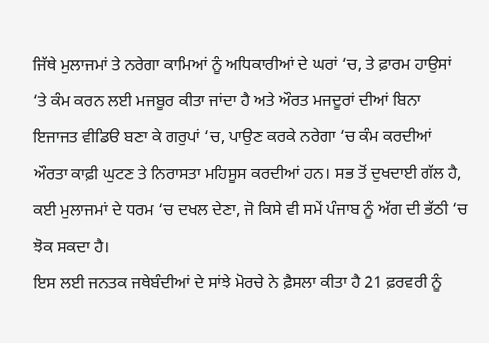ਜਿੱਥੇ ਮੁਲਾਜਮਾਂ ਤੇ ਨਰੇਗਾ ਕਾਮਿਆਂ ਨੂੰ ਅਧਿਕਾਰੀਆਂ ਦੇ ਘਰਾਂ ‘ਚ, ਤੇ ਫ਼ਾਰਮ ਹਾਉਸਾਂ ‘ਤੇ ਕੰਮ ਕਰਨ ਲਈ ਮਜਬੂਰ ਕੀਤਾ ਜਾਂਦਾ ਹੈ ਅਤੇ ਔਰਤ ਮਜਦੂਰਾਂ ਦੀਆਂ ਬਿਨਾ ਇਜਾਜਤ ਵੀਡਿੳ ਬਣਾ ਕੇ ਗਰੁਪਾਂ ‘ਚ, ਪਾਉਣ ਕਰਕੇ ਨਰੇਗਾ ‘ਚ ਕੰਮ ਕਰਦੀਆਂ ਔਰਤਾ ਕਾਫ਼ੀ ਘੁਟਣ ਤੇ ਨਿਰਾਸਤਾ ਮਹਿਸੂਸ ਕਰਦੀਆਂ ਹਨ। ਸਭ ਤੋਂ ਦੁਖਦਾਈ ਗੱਲ ਹੈ, ਕਈ ਮੁਲਾਜਮਾਂ ਦੇ ਧਰਮ ‘ਚ ਦਖਲ ਦੇਣਾ, ਜੋ ਕਿਸੇ ਵੀ ਸਮੇਂ ਪੰਜਾਬ ਨੂੰ ਅੱਗ ਦੀ ਭੱਠੀ ‘ਚ ਝੋਕ ਸਕਦਾ ਹੈ।
ਇਸ ਲਈ ਜਨਤਕ ਜਥੇਬੰਦੀਆਂ ਦੇ ਸਾਂਝੇ ਮੋਰਚੇ ਨੇ ਫ਼ੈਸਲਾ ਕੀਤਾ ਹੈ 21 ਫ਼ਰਵਰੀ ਨੂੰ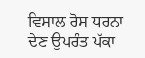ਵਿਸਾਲ ਰੋਸ ਧਰਨਾ ਦੇਣ ਉਪਰੰਤ ਪੱਕਾ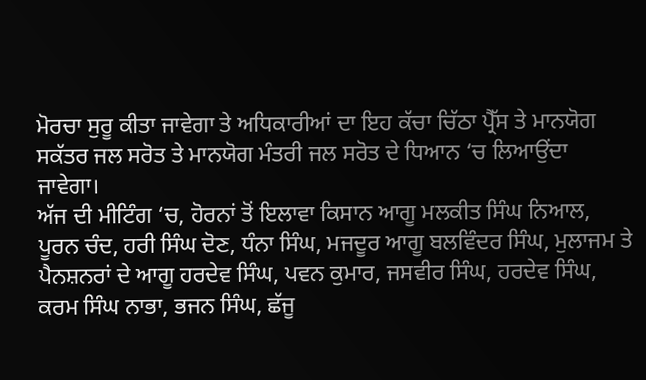ਮੋਰਚਾ ਸੁਰੂ ਕੀਤਾ ਜਾਵੇਗਾ ਤੇ ਅਧਿਕਾਰੀਆਂ ਦਾ ਇਹ ਕੱਚਾ ਚਿੱਠਾ ਪ੍ਰੈੱਸ ਤੇ ਮਾਨਯੋਗ ਸਕੱਤਰ ਜਲ ਸਰੋਤ ਤੇ ਮਾਨਯੋਗ ਮੰਤਰੀ ਜਲ ਸਰੋਤ ਦੇ ਧਿਆਨ ‘ਚ ਲਿਆਉਂਦਾ ਜਾਵੇਗਾ।
ਅੱਜ ਦੀ ਮੀਟਿੰਗ ‘ਚ, ਹੋਰਨਾਂ ਤੋਂ ਇਲਾਵਾ ਕਿਸਾਨ ਆਗੂ ਮਲਕੀਤ ਸਿੰਘ ਨਿਆਲ, ਪੂਰਨ ਚੰਦ, ਹਰੀ ਸਿੰਘ ਦੋਣ, ਧੰਨਾ ਸਿੰਘ, ਮਜਦੂਰ ਆਗੂ ਬਲਵਿੰਦਰ ਸਿੰਘ, ਮੁਲਾਜਮ ਤੇ ਪੈਨਸ਼ਨਰਾਂ ਦੇ ਆਗੂ ਹਰਦੇਵ ਸਿੰਘ, ਪਵਨ ਕੁਮਾਰ, ਜਸਵੀਰ ਸਿੰਘ, ਹਰਦੇਵ ਸਿੰਘ, ਕਰਮ ਸਿੰਘ ਨਾਭਾ, ਭਜਨ ਸਿੰਘ, ਛੱਜੂ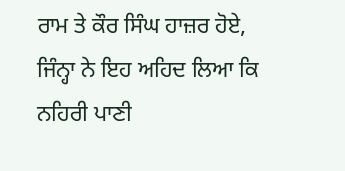ਰਾਮ ਤੇ ਕੌਰ ਸਿੰਘ ਹਾਜ਼ਰ ਹੋਏ, ਜਿੰਨ੍ਹਾ ਨੇ ਇਹ ਅਹਿਦ ਲਿਆ ਕਿ ਨਹਿਰੀ ਪਾਣੀ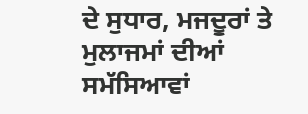ਦੇ ਸੁਧਾਰ, ਮਜਦੂਰਾਂ ਤੇ ਮੁਲਾਜਮਾਂ ਦੀਆਂ ਸਮੱਸਿਆਵਾਂ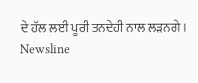ਦੇ ਹੱਲ ਲਈ ਪੂਰੀ ਤਨਦੇਹੀ ਨਾਲ ਲੜਨਗੇ।
Newsline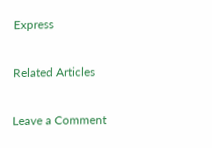Express

Related Articles

Leave a Comment